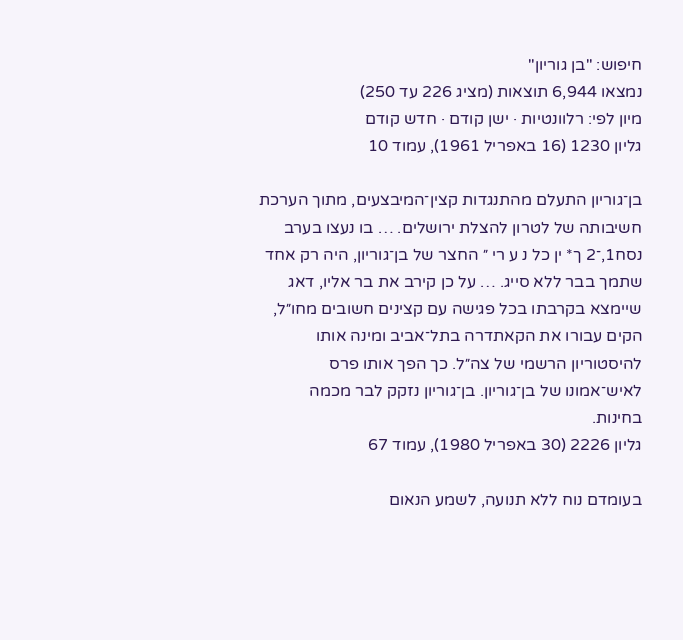חיפוש: "בן גוריון"
נמצאו 6,944 תוצאות (מציג 226 עד 250)
מיון לפי: רלוונטיות · ישן קודם · חדש קודם
גליון 1230 (16 באפריל 1961), עמוד 10

בן־גוריון התעלם מהתנגדות קצין־המיבצעים, מתוך הערכת חשיבותה של לטרון להצלת ירושלים. … בו נעצו בערב נסח1,־2 ך* ין כל נ ע רי ״ החצר של בן־גוריון, היה רק אחד שתמך בבר ללא סייג. … על כן קירב את בר אליו, דאג שיימצא בקרבתו בכל פגישה עם קצינים חשובים מחו״ל, הקים עבורו את הקאתדרה בתל־אביב ומינה אותו להיסטוריון הרשמי של צה״ל. כך הפך אותו פרס לאיש־אמונו של בן־גוריון. בן־גוריון נזקק לבר מכמה בחינות.
גליון 2226 (30 באפריל 1980), עמוד 67

בעומדם נוח ללא תנועה, לשמע הנאום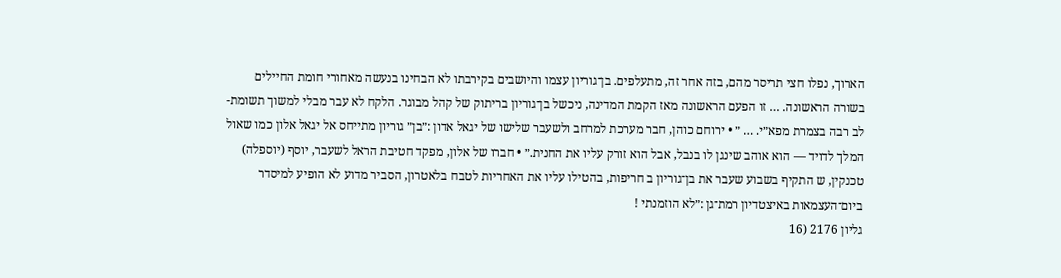הארוך, נפלו חצי תריסר מהם, בזה אחר זה, מתעלפים. בן־גוריון עצמו והיושבים בקירבתו לא הבחינו בנעשה מאחורי חומת החיילים בשורה הראשונה. … זו הפעם הראשונה מאז הקמת המדינה, ניכשל בן־גוריון בריתוק של קהל מבוגר. הלקח לא עבר מבלי למשוך תשומת- לב רבה בצמרת מפא״י. … ״ • ירוחם כוהן, חבר מערכת למרחב ולשעבר שלישו של יגאל אדון :״בן״ גוריון מתייחס אל יגאל אלון כמו שאול המלך לדויד — הוא אוהב שינגן לו בנבל, אבל הוא זורק עליו את החנית.״ • חברו של אלון, מפקד חטיבת הראל לשעבר, יוסף (יוספלה) טכנקין, ש התקיף בשבוע שעבר את בן־גוריון ב חריפות, בהטילו עליו את האחריות לטבח בלאטרון, הסביר מדוע לא הופיע למיסדר ביום־העצמאות באיצטדיון רמת־גן :״לא הוזמנתי !
גליון 2176 (16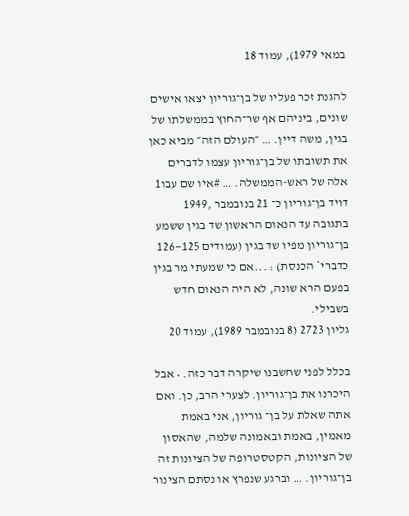במאי 1979), עמוד 18

להגנת זכר פעליו של בן־גוריון יצאו אישים שונים, ביניהם אף שר־החוץ בממשלתו של בגין, משה דיין. … ״העולם הזה״ מביא כאן את תשובתו של בן־גוריון עצמו לדברים אלה של ראש-הממשלה. … #איו שם עבו1 דויד בן־גוריון כ־ 21 בנובמבר ,1949 בתגובה עד הנאום הראשון שד בגין ששמע בן־גוריון מפיו שד בגין (עמודים 125—126 כדברי* הכנסת) : ...אם כי שמעתי מר בגין בפעם הרא שונה, לא היה הנאום חדש בשבילי.
גליון 2723 (8 בנובמבר 1989), עמוד 20

בכלל לפני שחשבנו שיקרה דבר כזה. • אבל היכרנו את בן־גוריון. לצערי הרב, כן. ואם אתה שאלת על בן־ גוריון, אני באמת מאמין, באמת ובאמונה שלמה, שהאסון של הציונות, הקטסטרופה של הציונות זה בן־גוריון. … וברגע שנפרץ או נסתם הצינור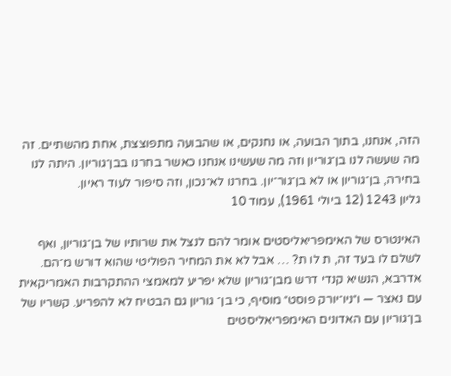הזה, אנחנו, בתוך הבועה, או נחנקים, או שהבועה מתפוצצת, אחת מהשתיים. זה מה שעשה לנו בן־גוריון וזה מה שעשינו אנחנו כאשר בחרנו בבן־גוריון. היתה לנו בחירה, בן־גוריון או לא בן־גור־יון. בחרנו לא־נכון, וזה סיפור לעוד ראיון.
גליון 1243 (12 ביולי 1961), עמוד 10

האינטרס של האימפריאליסטים אומר להם לנצל את שרותיו של בן־גוריון, ואף לשלם לו בעד זה, ת לו ת? … אבל לא את המחיר הפוליטי שהוא דורש מ־הם. אדרבא, הנשיא קנדי דרש מבן־גוריון שלא יפריע למאמצי ההתקרבות האמריקאית עם נאצר — ו״ניו־יורק פוסט״ מוסיף, כי בן־ גוריון גם הבטיח לא להפריע. קשריו של בן־גוריון עם האדונים האימפריאליסטים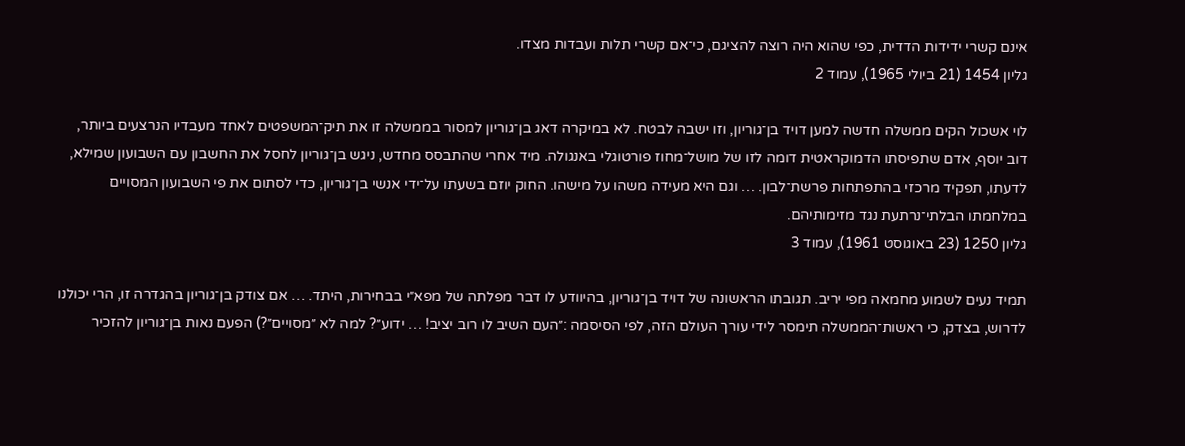אינם קשרי ידידות הדדית, כפי שהוא היה רוצה להציגם, כי־אם קשרי תלות ועבדות מצדו.
גליון 1454 (21 ביולי 1965), עמוד 2

לוי אשכול הקים ממשלה חדשה למען דויד בן־גוריון, וזו ישבה לבטח. לא במיקרה דאג בן־גוריון למסור בממשלה זו את תיק־המשפטים לאחד מעבדיו הנרצעים ביותר, דוב יוסף, אדם שתפיסתו הדמוקראטית דומה לזו של מושל־מחוז פורטוגלי באנגולה. מיד אחרי שהתבסס מחדש, ניגש בן־גוריון לחסל את החשבון עם השבועון שמילא, לדעתו, תפקיד מרכזי בהתפתחות פרשת־לבון. … וגם היא מעידה משהו על מישהו. החוק יוזם בשעתו על־ידי אנשי בן־גוריון, כדי לסתום את פי השבועון המסויים במלחמתו הבלתי־נרתעת נגד מזימותיהם.
גליון 1250 (23 באוגוסט 1961), עמוד 3

תמיד נעים לשמוע מחמאה מפי יריב. תגובתו הראשונה של דויד בן־גוריון, בהיוודע לו דבר מפלתה של מפא״י בבחירות, היתד. … אם צודק בן־גוריון בהגדרה זו, הרי יכולנו לדרוש, בצדק, כי ראשות־הממשלה תימסר לידי עורך העולם הזה, לפי הסיסמה :״העם השיב לו רוב יציב! … ידוע״? למה לא ״מסויים״?) הפעם נאות בן־גוריון להזכיר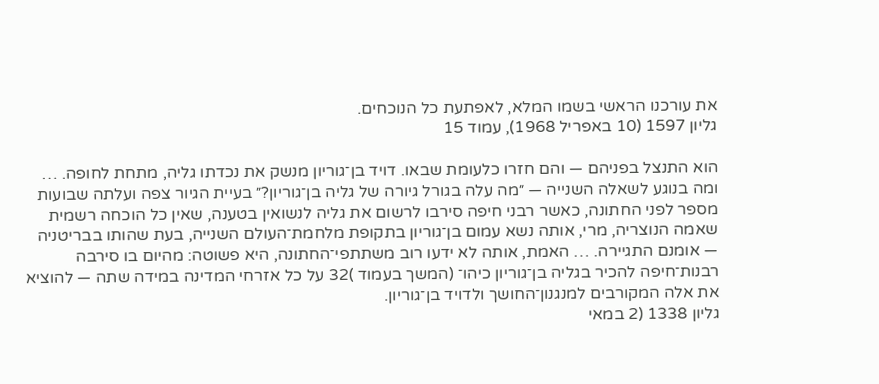את עורכנו הראשי בשמו המלא, לאפתעת כל הנוכחים.
גליון 1597 (10 באפריל 1968), עמוד 15

הוא התנצל בפניהם — והם חזרו כלעומת שבאו. דויד בן־גוריון מנשק את נכדתו גליה, מתחת לחופה. … ומה בנוגע לשאלה השנייה — ״מה עלה בגורל גיורה של גליה בן־גוריון?״ בעיית הגיור צפה ועלתה שבועות מספר לפני החתונה, כאשר רבני חיפה סירבו לרשום את גליה לנשואין בטענה, שאין כל הוכחה רשמית שאמה הנוצריה, מרי, אותה נשא עמום בן־גוריון בתקופת מלחמת־העולם השנייה, בעת שהותו בבריטניה — אומנם התגיירה. … האמת, אותה לא ידעו רוב משתתפי־החתונה, היא פשוטה: מהיום בו סירבה רבנות־חיפה להכיר בגליה בן־גוריון כיהו־ (המשך בעמוד )32 על כל אזרחי המדינה במידה שתה — להוציא את אלה המקורבים למנגנון־החושך ולדויד בן־גוריון.
גליון 1338 (2 במאי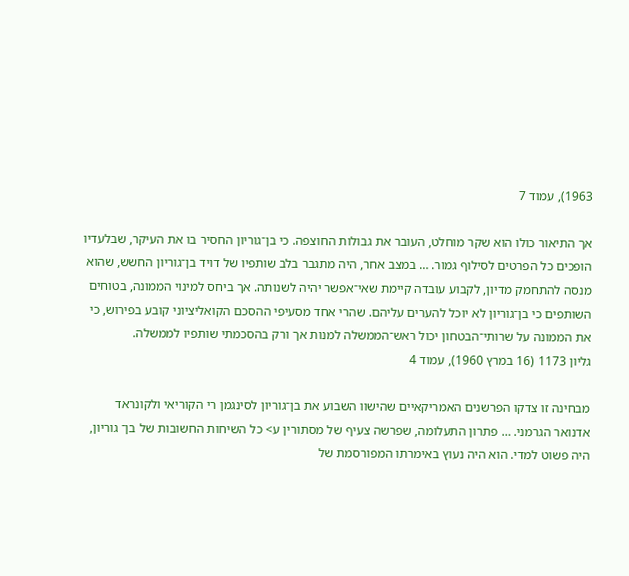1963), עמוד 7

אך התיאור כולו הוא שקר מוחלט, העובר את גבולות החוצפה. כי בן־גוריון החסיר בו את העיקר, שבלעדיו הופכים כל הפרטים לסילוף גמור. … במצב אחר, היה מתגבר בלב שותפיו של דויד בן־גוריון החשש, שהוא מנסה להתחמק מדיון, לקבוע עובדה קיימת שאי־אפשר יהיה לשנותה. אך ביחס למינוי הממונה, בטוחים השותפים כי בן־גוריון לא יוכל להערים עליהם. שהרי אחד מסעיפי ההסכם הקואליציוני קובע בפירוש, כי את הממונה על שרותי־הבטחון יכול ראש־הממשלה למנות אך ורק בהסכמתי שותפיו לממשלה.
גליון 1173 (16 במרץ 1960), עמוד 4

מבחינה זו צדקו הפרשנים האמריקאיים שהישוו השבוע את בן־גוריון לסינגמן רי הקוריאי ולקונראד אדנואר הגרמני. … פתרון התעלומה, שפרשה צעיף של מסתורין ע> כל השיחות החשובות של בן־ גוריון, היה פשוט למדי. הוא היה נעוץ באימרתו המפורסמת של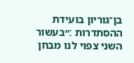בן־גוריון בועידת ההסתדרות :״בעשור השני צפוי לנו מבחן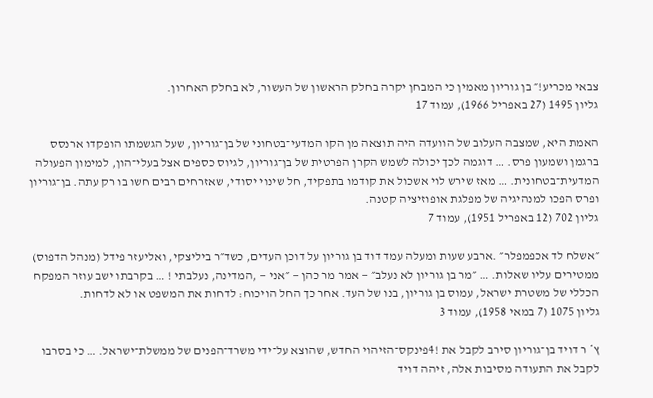צבאי מכריע!״ בן גוריון מאמין כי המבחן יקרה בחלק הראשון של העשור, לא בחלק האחרון.
גליון 1495 (27 באפריל 1966), עמוד 17

האמת היא, שמצבה העלוב של הוועדה היה תוצאה מן הקו המדעי־בטחוני של בן־גוריון, שעל הגשמתו הופקדו ארנסס ברגמן ושמעון פרס. … דוגמה לכך יכולה לשמש הקרן הפרטית של בן־גוריון, לגיוס כספים אצל בעלי־הון, למימון הפעולה המדעית־בטחונית. … מאז שירש לוי אשכול את קודמו בתפקיד, חל שינוי יסודי, שאזרחים רבים חשו בו רק עתה. בן־גוריון ופרס הפכו למנהיגיה של מפלגת אופוזיציה קטנה.
גליון 702 (12 באפריל 1951), עמוד 7

״אשלח לד אכפמפלר״ .ארבע שעות ומעלה עמד דוד בן גוריון על דוכן העדים, כשד״ר ביליצקי, ואליעזר פידל (מנהל הדפוס) ממטירים עליו שאלות. … ״מר בן גוריון לא נעלב״ — אמר מר כהן — ״אני — ,המדינה, נעלבתי ! … בקרבתו ישב עוזר המפקח הכללי של משטרת ישראל, עמוס בן גוריון, בנו של העד. אחר כך החל הויכוח: לדחות את המשפט או לא לדחות.
גליון 1075 (7 במאי 1958), עמוד 3

ץ* ר דויד בן־גוריון סירב לקבל את !4פינקס־הזיהוי החדש, שהוצא על־ידי משרד־הפנים של ממשלת־ישראל. … כי בסרבו לקבל את התעודה מסיבות אלה, זיהה דויד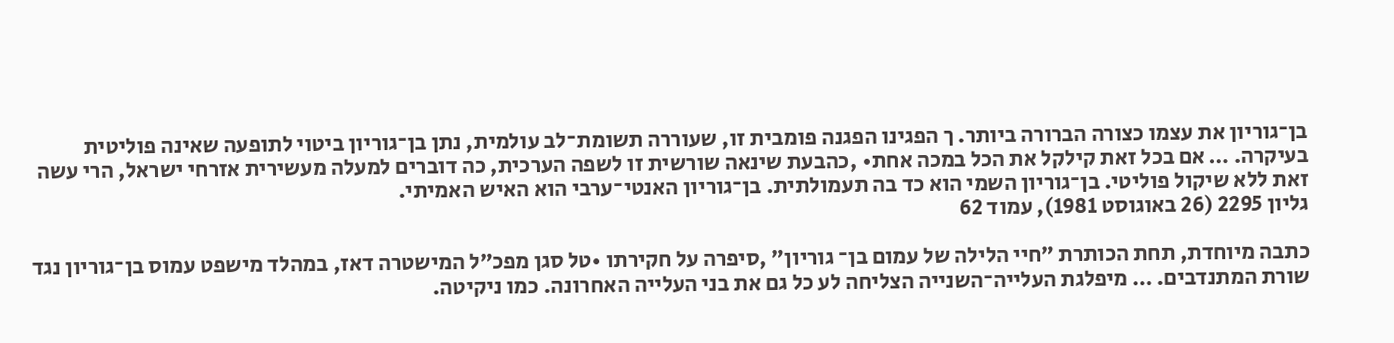בן־גוריון את עצמו כצורה הברורה ביותר. ך הפגינו הפגנה פומבית זו, שעוררה תשומת־לב עולמית, נתן בן־גוריון ביטוי לתופעה שאינה פוליטית בעיקרה. … אם בכל זאת קילקל את הכל במכה אחת• ,כהבעת שינאה שורשית זו לשפה הערכית, כה דוברים למעלה מעשירית אזרחי ישראל, הרי עשה זאת ללא שיקול פוליטי. בן־גוריון השמי הוא כד בה תעמולתית. בן־גוריון האנטי־ערבי הוא האיש האמיתי.
גליון 2295 (26 באוגוסט 1981), עמוד 62

כתבה מיוחדת, תחת הכותרת ״חיי הלילה של עמום בן־ גוריון״ ,סיפרה על חקירתו •טל סגן מפכ״ל המישטרה דאז, במהלד מישפט עמוס בן־גוריון נגד שורת המתנדבים. … מיפלגת העלייה־השנייה הצליחה לע כל גם את בני העלייה האחרונה. כמו ניקיטה.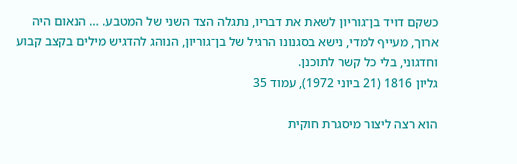כשקם דויד בן־גוריון לשאת את דבריו, נתגלה הצד השני של המטבע. … הנאום היה ארוך, מעייף למדי, נישא בסגנונו הרגיל של בן־גוריון, הנוהג להדגיש מילים בקצב קבוע וחדגוני, בלי כל קשר לתוכנן.
גליון 1816 (21 ביוני 1972), עמוד 35

הוא רצה ליצור מיסגרת חוקית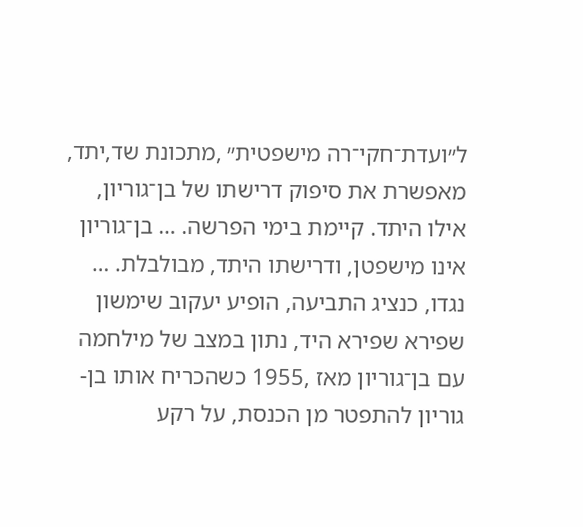ל״ועדת־חקי־רה מישפטית״ ,מתכונת שד,יתד, מאפשרת את סיפוק דרישתו של בן־גוריון, אילו היתד. קיימת בימי הפרשה. … בן־גוריון אינו מישפטן, ודרישתו היתד, מבולבלת. … נגדו, כנציג התביעה, הופיע יעקוב שימשון שפירא שפירא היד, נתון במצב של מילחמה עם בן־גוריון מאז ,1955 כשהכריח אותו בן- גוריון להתפטר מן הכנסת, על רקע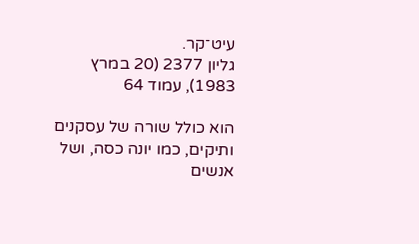עיט־קר.
גליון 2377 (20 במרץ 1983), עמוד 64

הוא כולל שורה של עסקנים ותיקים, כמו יונה כסה, ושל אנשים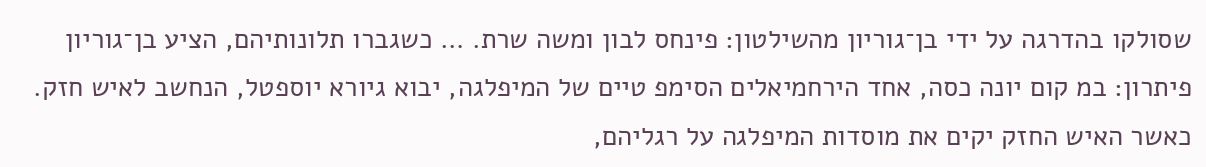שסולקו בהדרגה על ידי בן־גוריון מהשילטון: פינחס לבון ומשה שרת. … כשגברו תלונותיהם, הציע בן־גוריון פיתרון: במ קום יונה כסה, אחד הירחמיאלים הסימפ טיים של המיפלגה, יבוא גיורא יוספטל, הנחשב לאיש חזק. כאשר האיש החזק יקים את מוסדות המיפלגה על רגליהם,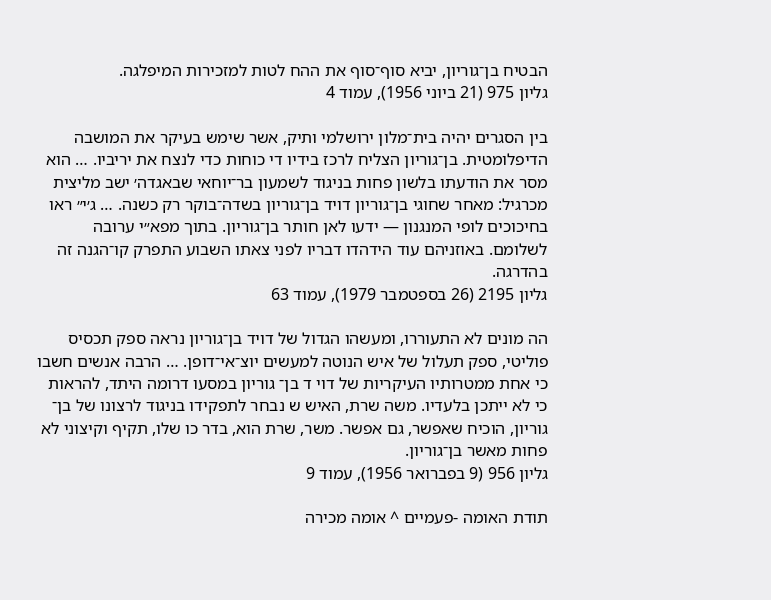הבטיח בן־גוריון, יביא סוף־סוף את ההח לטות למזכירות המיפלגה.
גליון 975 (21 ביוני 1956), עמוד 4

בין הסגרים יהיה בית־מלון ירושלמי ותיק, אשר שימש בעיקר את המושבה הדיפלומטית. בן־גוריון הצליח לרכז בידיו די כוחות כדי לנצח את יריביו. … הוא מסר את הודעתו בלשון פחות בניגוד לשמעון בר־יוחאי שבאגדה׳ ישב מליצית מכרגיל: מאחר שחוגי בן־גוריון דויד בן־גוריון בשדה־בוקר רק כשנה. … ג׳י״ ראו בחיכוכים לופי המנגנון — ידעו לאן חותר בן־גוריון. בתוך מפא״י ערובה לשלומם. באוזניהם עוד הידהדו דבריו לפני צאתו השבוע התפרק קו־הגנה זה בהדרגה.
גליון 2195 (26 בספטמבר 1979), עמוד 63

הה מונים לא התעוררו, ומעשהו הגדול של דויד בן־גוריון נראה ספק תכסיס פוליטי, ספק תעלול של איש הנוטה למעשים יוצ־אי־דופן. … הרבה אנשים חשבו כי אחת ממטרותיו העיקריות של דוי ד בן־ גוריון במסעו דרומה היתד, להראות כי לא ייתכן בלעדיו. משה שרת, האיש ש נבחר לתפקידו בניגוד לרצונו של בן־ גוריון, הוכיח שאפשר, גם אפשר. משר, שרת הוא, בדר כו שלו, תקיף וקיצוני לא פחות מאשר בן־גוריון.
גליון 956 (9 בפברואר 1956), עמוד 9

תודת האומה -פעמיים ^ אומה מכירה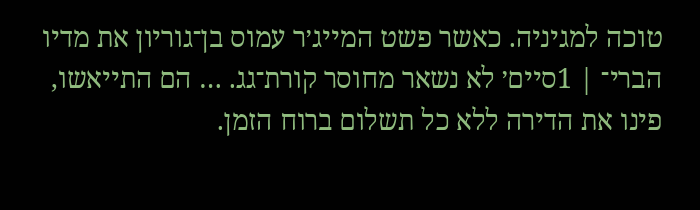טוכה למגיניה. כאשר פשט המייג׳ר עמוס בן־גוריון את מדיו הברי־ | 1סיים׳ לא נשאר מחוסר קורת־גג. … הם התייאשו, פינו את הדירה ללא כל תשלום ברוח הזמן.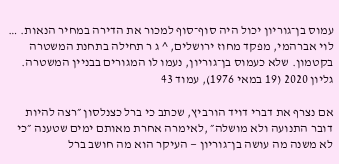עמוס בן־גוריון יכול היה סוף־סוף למכור את הדירה במחיר הנאות. … לוי אברהמי, מפקד מחוז ירושלים, ^ ג ר תחילה בתחנת המשטרה בקטמון. שלא כעמוס בן־גוריון, נעמו לו המגורים בבניין המשטרה.
גליון 2020 (19 במאי 1976), עמוד 43

אם נצרף את דברי דויד הורביץ, שכתב כי ברל כצנלסון ״רצה להיות דובר התנועה ולא מושלה״ ,לאימרה אחרת מאותם ימים שטענה ״כי לא משנה מה עושה בן־גוריון — העיקר הוא מה חושב ברל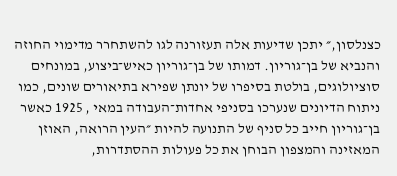כצנלסון,״ יתכן שדיעות אלה תעזורנה לגו להשתחרר מדימוי החוזה והנביא של בן־גוריון. דמותו של בן־גוריון כאיש־ביצוע, במונחים סוציולוגים, בולטת בסיפרו של יונתן שפירא בתיאורים שונים, כמו ניתוח הדיונים שנערכו בסניפי אחדות־העבודה במאי , 1925 כאשר בן־גוריון חייב כל סניף של התנועה להיות ״העין הרואה, האוזן המאזינה והמצפון הבוחן את כל פעולות ההסתדרות,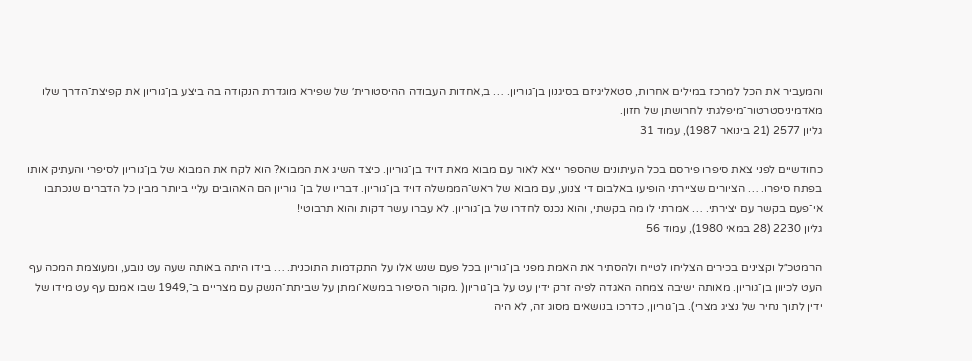והמעביר את הכל למרכז במילים אחרות, סטאליגיזם בסיגנון בן־גוריון. … ב,אחדות העבודה ההיסטורית׳ של שפירא מוגדרת הנקודה בה ביצע בן־גוריון את קפיצת־הדרך שלו מאדמיניסטרטור־מיפלגתי לחרושתן של חזון.
גליון 2577 (21 בינואר 1987), עמוד 31

כחודשיים לפני צאת סיפרו פירסם בכל העיתונים שהספר ייצא לאור עם מבוא מאת דויד בן־גוריון. כיצד השיג את המבוא? הוא לקח את המבוא של בן־גוריון לסיפרי והעתיק אותו בפתח סיפרו. … הציורים שציירתי הופיעו באלבום די צנוע, עם מבוא של ראש־הממשלה דויד בן־גוריון. דבריו של בן־ גוריון הם האהובים עליי ביותר מבין כל הדברים שנכתבו אי־פעם בקשר עם יצירתי. … אמרתי לו מה בקשתי, והוא נכנס לחדרו של בן־גוריון. לא עברו עשר דקות והוא תרבוטי!
גליון 2230 (28 במאי 1980), עמוד 56

הרמטכ״ל וקצינים בכירים הצליחו לטייח ולהסתיר את האמת מפני בן־גוריון בכל פעם שנש אלו על התקדמות התוכנית. … בידו היתה באותה שעה עט נובע, ומעוצמת המכה עף העט לכיוון בן־גוריון. מאותה ישיבה צמחה האגדה לפיה זרק ידין עט על בן־גוריון( .מקור הסיפור במשא־ומתן על שביתת־הנשק עם מצריים ב־,1949 שבו אמנם עף עט מידו של ידין לתוך נחיר של נציג מצרי). בן־גוריון, כדרכו בנושאים מסוג זה, לא היה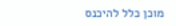מוכן כלל להיכנס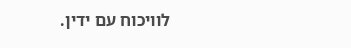לוויכוח עם ידין.